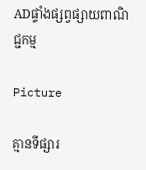ADផ្ទាំងផ្សព្វផ្សាយពាណិជ្ជកម្ម

Picture

គ្មានទីផ្សារ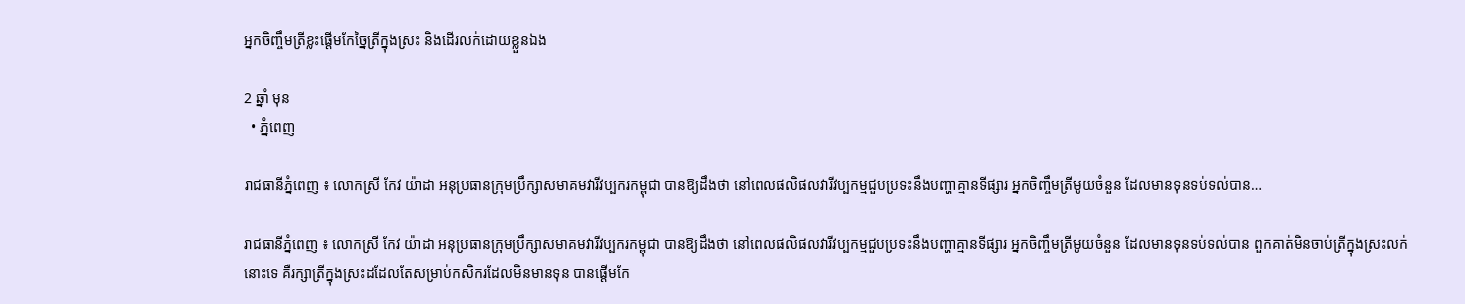អ្នកចិញ្ចឹមត្រីខ្លះផ្តើមកែច្នៃត្រីក្នុងស្រះ និងដើរលក់ដោយខ្លួនឯង

2 ឆ្នាំ មុន
  • ភ្នំពេញ

រាជធានីភ្នំពេញ ៖ លោកស្រី កែវ យ៉ាដា អនុប្រធានក្រុមប្រឹក្សាសមាគមវារីវប្បករកម្ពុជា បានឱ្យដឹងថា នៅពេលផលិផលវារីវប្បកម្មជួបប្រទះនឹងបញ្ហាគ្មានទីផ្សារ អ្នកចិញ្ចឹមត្រីមូយចំនួន ដែលមានទុនទប់ទល់បាន…

រាជធានីភ្នំពេញ ៖ លោកស្រី កែវ យ៉ាដា អនុប្រធានក្រុមប្រឹក្សាសមាគមវារីវប្បករកម្ពុជា បានឱ្យដឹងថា នៅពេលផលិផលវារីវប្បកម្មជួបប្រទះនឹងបញ្ហាគ្មានទីផ្សារ អ្នកចិញ្ចឹមត្រីមូយចំនួន ដែលមានទុនទប់ទល់បាន ពួកគាត់មិនចាប់ត្រីក្នុងស្រះលក់នោះទេ គឺរក្សាត្រីក្នុងស្រះដដែលតែសម្រាប់កសិករដែលមិនមានទុន បានផ្ដើមកែ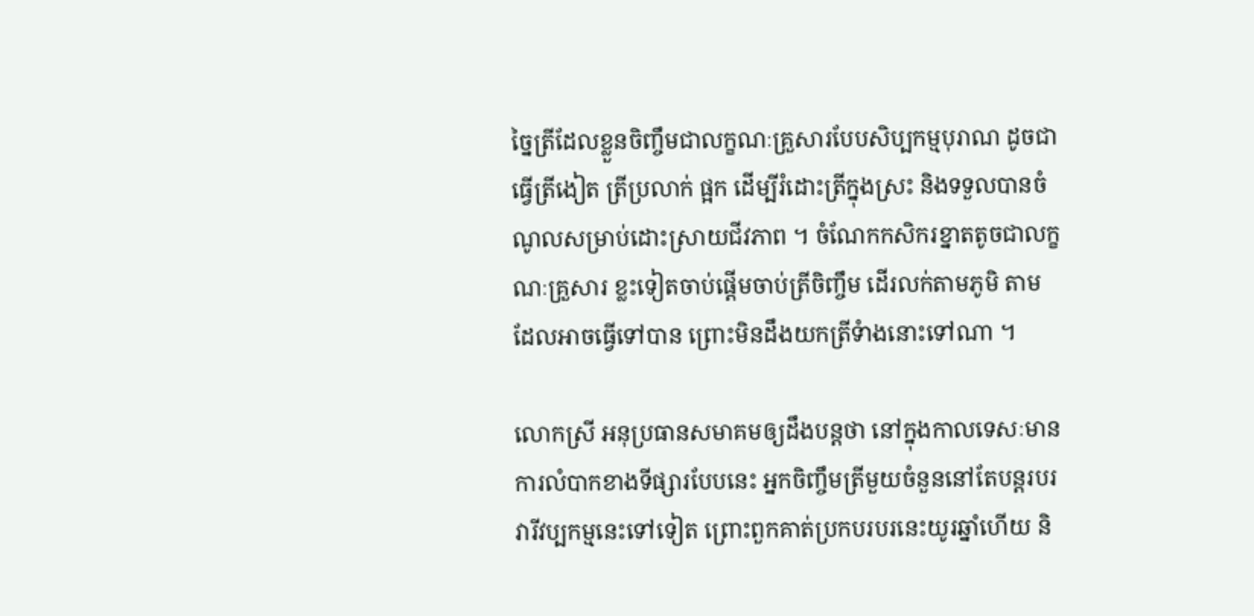ច្នៃត្រីដែលខ្លួនចិញ្ចឹមជាលក្ខណៈគ្រួសារបែបសិប្បកម្មបុរាណ ដូចជាធ្វើត្រីងៀត ត្រីប្រលាក់ ផ្អក ដើម្បីរំដោះត្រីក្នុងស្រះ និងទទួលបានចំណូលសម្រាប់ដោះស្រាយជីវភាព ។ ចំណែកកសិករខ្នាតតូចជាលក្ខណៈគ្រួសារ ខ្លះទៀតចាប់ផ្ដើមចាប់ត្រីចិញ្ចឹម ដើរលក់តាមភូមិ តាមដែលអាចធ្វើទៅបាន ព្រោះមិនដឹងយកត្រីទំាងនោះទៅណា ។

លោកស្រី អនុប្រធានសមាគមឲ្យដឹងបន្តថា នៅក្នុងកាលទេសៈមានការលំបាកខាងទីផ្សារបែបនេះ អ្នកចិញ្ចឹមត្រីមួយចំនួននៅតែបន្តរបរវារីវប្បកម្មនេះទៅទៀត ព្រោះពួកគាត់ប្រកបរបរនេះយូរឆ្នាំហើយ និ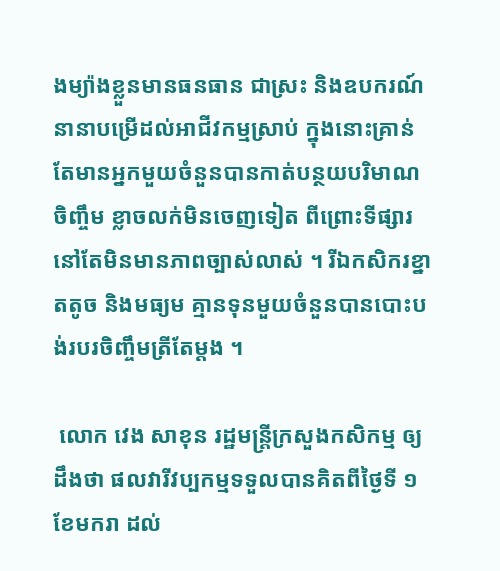ងម្យ៉ាងខ្លួនមានធនធាន ជាស្រះ និងឧបករណ៍នានាបម្រើដល់អាជីវកម្មស្រាប់ ក្នុងនោះគ្រាន់តែមានអ្នកមួយចំនួនបានកាត់បន្ថយបរិមាណចិញ្ចឹម ខ្លាចលក់មិនចេញទៀត ពីព្រោះទីផ្សារនៅតែមិនមានភាពច្បាស់លាស់ ។ រីឯកសិករខ្នាតតូច និងមធ្យម គ្មានទុនមួយចំនួនបានបោះបង់របរចិញ្ចឹមត្រីតែម្តង ។

 លោក វេង សាខុន រដ្ឋមន្រ្តីក្រសួងកសិកម្ម ឲ្យដឹងថា ផលវារីវប្បកម្មទទួលបានគិតពីថ្ងៃទី ១ ខែមករា ដល់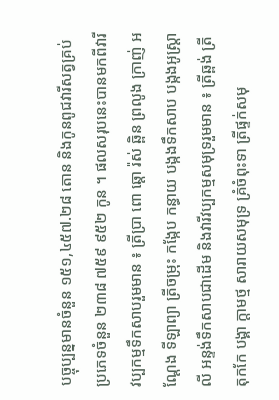បច្ចុប្បន្នមានចំនួន ១៥១,៤៥៧.២៨ តោន និងកូនពូជវារីសត្វគ្រប់ប្រភេទចំនួន ២៣៨ ៧៥៩ ៩៥២ កូន ។ ផលសរុបនេះបានមកពីវារីវប្បកម្មទឹកសាបរួមមាន ៖ ត្រីប្រា ពោ ឆ្តោ រ៉ស់ ឆ្ពិន ព្រលូង ក្រាញ់ អណ្តែង ទីឡាព្យា ត្រីចម្រុះ កង្កែប កន្ធាយ បង្កងទឹកសាប បង្កងអូស្ត្រាលី អន្ទង់ទឹកសាបជាដើម និងវារីវប្បកម្មសមុទ្ររួមមាន ៖ ត្រីឆ្ពង់ ត្រីតុកកែ បង្គា ក្តាមថ្ម សារាយសមុទ្រ គ្រំចំពុះទា ត្រីផ្ទក់សមុ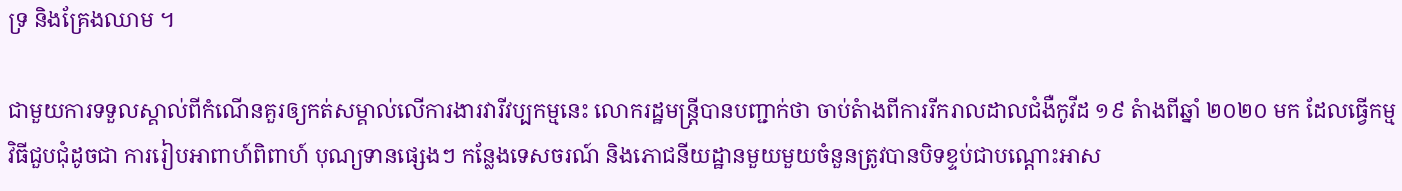ទ្រ និងគ្រែងឈាម ។

ជាមួយការទទួលស្គាល់ពីកំណើនគួរឲ្យកត់សម្គាល់លើការងារវារីវប្បកម្មនេះ លោករដ្ឋមន្រ្តីបានបញ្ជាក់ថា ចាប់តំាងពីការរីករាលដាលជំងឺកូវីដ ១៩ តំាងពីឆ្នាំ ២០២០ មក ដែលធ្វើកម្មវិធីជួបជុំដូចជា ការរៀបអាពាហ៍ពិពាហ៍ បុណ្យទានផ្សេងៗ កន្លែងទេសចរណ៍ និងភោជនីយដ្ឋានមួយមួយចំនួនត្រូវបានបិទខ្ទប់ជាបណ្តោះអាស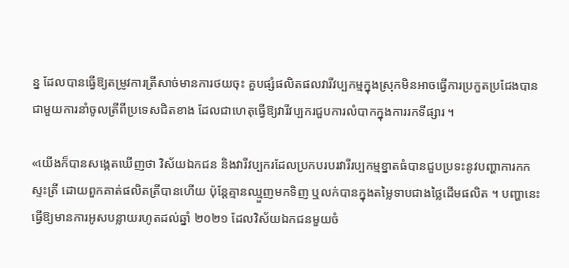ន្ន ដែលបានធ្វើឱ្យតម្រូវការត្រីសាច់មានការថយចុះ គួបផ្សំផលិតផលវារីវប្បកម្មក្នុងស្រុកមិនអាចធ្វើការប្រកួតប្រជែងបានជាមួយការនាំចូលត្រីពីប្រទេសជិតខាង ដែលជាហេតុធ្វើឱ្យវារីវប្បករជួបការលំបាកក្នុងការរកទីផ្សារ ។

«យើងក៏បានសង្កេតឃើញថា វិស័យឯកជន និងវារីវប្បករដែលប្រកបរបរវារីរប្បកម្មខ្នាតធំបានជួបប្រទះនូវបញ្ហាការកកស្ទះត្រី ដោយពួកគាត់ផលិតត្រីបានហើយ ប៉ុន្តែគ្មានឈ្មួញមកទិញ ឬលក់បានក្នុងតម្លៃទាបជាងថ្លៃដើមផលិត ។ បញ្ហានេះធ្វើឱ្យមានការអូសបន្លាយរហូតដល់ឆ្នាំ ២០២១ ដែលវិស័យឯកជនមួយចំ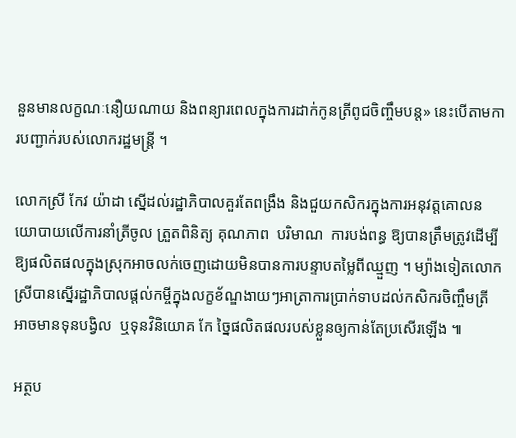នួនមានលក្ខណៈនឿយណាយ និងពន្យារពេលក្នុងការដាក់កូនត្រីពូជចិញ្ចឹមបន្ត» នេះបើតាមការបញ្ជាក់របស់លោករដ្ឋមន្រ្តី ។

លោកស្រី កែវ យ៉ាដា ស្នើដល់រដ្ឋាភិបាលគួរតែពង្រឹង និងជួយកសិករក្នុងការអនុវត្តគោលនយោបាយលើការនាំត្រីចូល ត្រួតពិនិត្យ គុណភាព  បរិមាណ  ការបង់ពន្ធ ឱ្យបានត្រឹមត្រូវដើម្បីឱ្យផលិតផលក្នុងស្រុកអាចលក់ចេញដោយមិនបានការបន្ទាបតម្លៃពីឈ្មួញ ។ ម្យ៉ាងទៀតលោកស្រីបានស្នើរដ្ឋាភិបាលផ្តល់កម្ចីក្នុងលក្ខខ័ណ្ឌងាយៗអាត្រាការប្រាក់ទាបដល់កសិករចិញ្ចឹមត្រី អាចមានទុនបង្វិល  ឬទុនវិនិយោគ កែ ច្នៃផលិតផលរបស់ខ្លួនឲ្យកាន់តែប្រសើរឡើង ៕

អត្ថប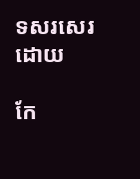ទសរសេរ ដោយ

កែ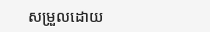សម្រួលដោយ